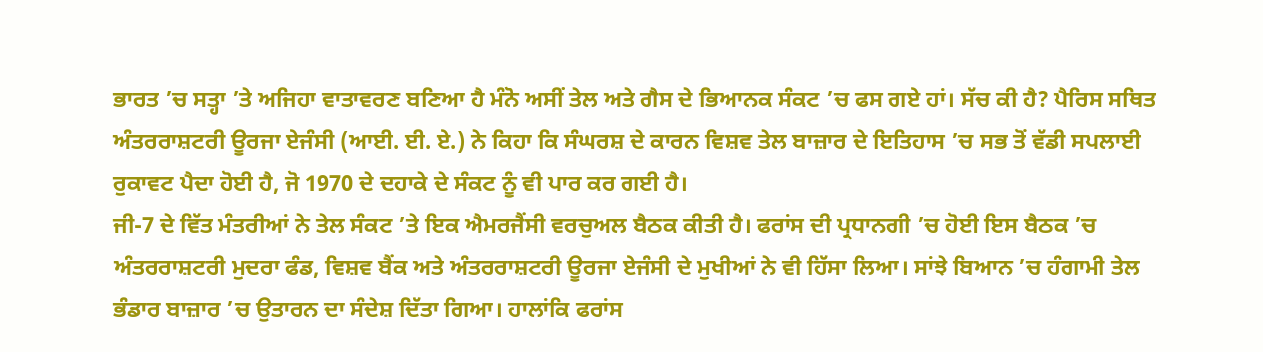ਭਾਰਤ ’ਚ ਸਤ੍ਹਾ ’ਤੇ ਅਜਿਹਾ ਵਾਤਾਵਰਣ ਬਣਿਆ ਹੈ ਮੰਨੋ ਅਸੀਂ ਤੇਲ ਅਤੇ ਗੈਸ ਦੇ ਭਿਆਨਕ ਸੰਕਟ ’ਚ ਫਸ ਗਏ ਹਾਂ। ਸੱਚ ਕੀ ਹੈ? ਪੈਰਿਸ ਸਥਿਤ ਅੰਤਰਰਾਸ਼ਟਰੀ ਊਰਜਾ ਏਜੰਸੀ (ਆਈ. ਈ. ਏ.) ਨੇ ਕਿਹਾ ਕਿ ਸੰਘਰਸ਼ ਦੇ ਕਾਰਨ ਵਿਸ਼ਵ ਤੇਲ ਬਾਜ਼ਾਰ ਦੇ ਇਤਿਹਾਸ ’ਚ ਸਭ ਤੋਂ ਵੱਡੀ ਸਪਲਾਈ ਰੁਕਾਵਟ ਪੈਦਾ ਹੋਈ ਹੈ, ਜੋ 1970 ਦੇ ਦਹਾਕੇ ਦੇ ਸੰਕਟ ਨੂੰ ਵੀ ਪਾਰ ਕਰ ਗਈ ਹੈ।
ਜੀ-7 ਦੇ ਵਿੱਤ ਮੰਤਰੀਆਂ ਨੇ ਤੇਲ ਸੰਕਟ ’ਤੇ ਇਕ ਐਮਰਜੈਂਸੀ ਵਰਚੁਅਲ ਬੈਠਕ ਕੀਤੀ ਹੈ। ਫਰਾਂਸ ਦੀ ਪ੍ਰਧਾਨਗੀ ’ਚ ਹੋਈ ਇਸ ਬੈਠਕ ’ਚ ਅੰਤਰਰਾਸ਼ਟਰੀ ਮੁਦਰਾ ਫੰਡ, ਵਿਸ਼ਵ ਬੈਂਕ ਅਤੇ ਅੰਤਰਰਾਸ਼ਟਰੀ ਊਰਜਾ ਏਜੰਸੀ ਦੇ ਮੁਖੀਆਂ ਨੇ ਵੀ ਹਿੱਸਾ ਲਿਆ। ਸਾਂਝੇ ਬਿਆਨ ’ਚ ਹੰਗਾਮੀ ਤੇਲ ਭੰਡਾਰ ਬਾਜ਼ਾਰ ’ਚ ਉਤਾਰਨ ਦਾ ਸੰਦੇਸ਼ ਦਿੱਤਾ ਗਿਆ। ਹਾਲਾਂਕਿ ਫਰਾਂਸ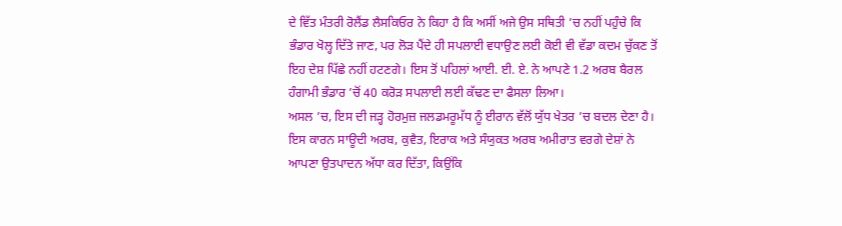ਦੇ ਵਿੱਤ ਮੰਤਰੀ ਰੋਲੈਂਡ ਲੈਸਕਿਓਰ ਨੇ ਕਿਹਾ ਹੈ ਕਿ ਅਸੀਂ ਅਜੇ ਉਸ ਸਥਿਤੀ ’ਚ ਨਹੀਂ ਪਹੁੰਚੇ ਕਿ ਭੰਡਾਰ ਖੋਲ੍ਹ ਦਿੱਤੇ ਜਾਣ, ਪਰ ਲੋੜ ਪੈਂਦੇ ਹੀ ਸਪਲਾਈ ਵਧਾਉਣ ਲਈ ਕੋਈ ਵੀ ਵੱਡਾ ਕਦਮ ਚੁੱਕਣ ਤੋਂ ਇਹ ਦੇਸ਼ ਪਿੱਛੇ ਨਹੀਂ ਹਟਣਗੇ। ਇਸ ਤੋਂ ਪਹਿਲਾਂ ਆਈ. ਈ. ਏ. ਨੇ ਆਪਣੇ 1.2 ਅਰਬ ਬੈਰਲ ਹੰਗਾਮੀ ਭੰਡਾਰ ’ਚੋਂ 40 ਕਰੋੜ ਸਪਲਾਈ ਲਈ ਕੱਢਣ ਦਾ ਫੈਸਲਾ ਲਿਆ।
ਅਸਲ ’ਚ, ਇਸ ਦੀ ਜੜ੍ਹ ਹੋਰਮੁਜ਼ ਜਲਡਮਰੂਮੱਧ ਨੂੰ ਈਰਾਨ ਵੱਲੋਂ ਯੁੱਧ ਖੇਤਰ ’ਚ ਬਦਲ ਦੇਣਾ ਹੈ। ਇਸ ਕਾਰਨ ਸਾਊਦੀ ਅਰਬ, ਕੁਵੈਤ, ਇਰਾਕ ਅਤੇ ਸੰਯੁਕਤ ਅਰਬ ਅਮੀਰਾਤ ਵਰਗੇ ਦੇਸ਼ਾਂ ਨੇ ਆਪਣਾ ਉਤਪਾਦਨ ਅੱਧਾ ਕਰ ਦਿੱਤਾ, ਕਿਉਂਕਿ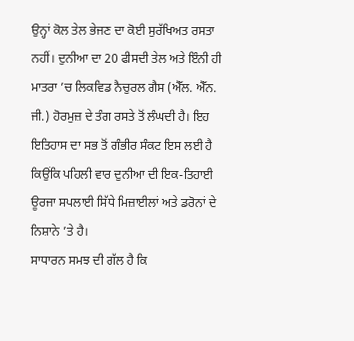ਉਨ੍ਹਾਂ ਕੋਲ ਤੇਲ ਭੇਜਣ ਦਾ ਕੋਈ ਸੁਰੱਖਿਅਤ ਰਸਤਾ ਨਹੀਂ। ਦੁਨੀਆ ਦਾ 20 ਫੀਸਦੀ ਤੇਲ ਅਤੇ ਇੰਨੀ ਹੀ ਮਾਤਰਾ ’ਚ ਲਿਕਵਿਡ ਨੈਚੁਰਲ ਗੈਸ (ਐੱਲ. ਐੱਨ. ਜੀ.) ਹੋਰਮੁਜ਼ ਦੇ ਤੰਗ ਰਸਤੇ ਤੋਂ ਲੰਘਦੀ ਹੈ। ਇਹ ਇਤਿਹਾਸ ਦਾ ਸਭ ਤੋਂ ਗੰਭੀਰ ਸੰਕਟ ਇਸ ਲਈ ਹੈ ਕਿਉਂਕਿ ਪਹਿਲੀ ਵਾਰ ਦੁਨੀਆ ਦੀ ਇਕ-ਤਿਹਾਈ ਊਰਜਾ ਸਪਲਾਈ ਸਿੱਧੇ ਮਿਜ਼ਾਈਲਾਂ ਅਤੇ ਡਰੋਨਾਂ ਦੇ ਨਿਸ਼ਾਨੇ ’ਤੇ ਹੈ।
ਸਾਧਾਰਨ ਸਮਝ ਦੀ ਗੱਲ ਹੈ ਕਿ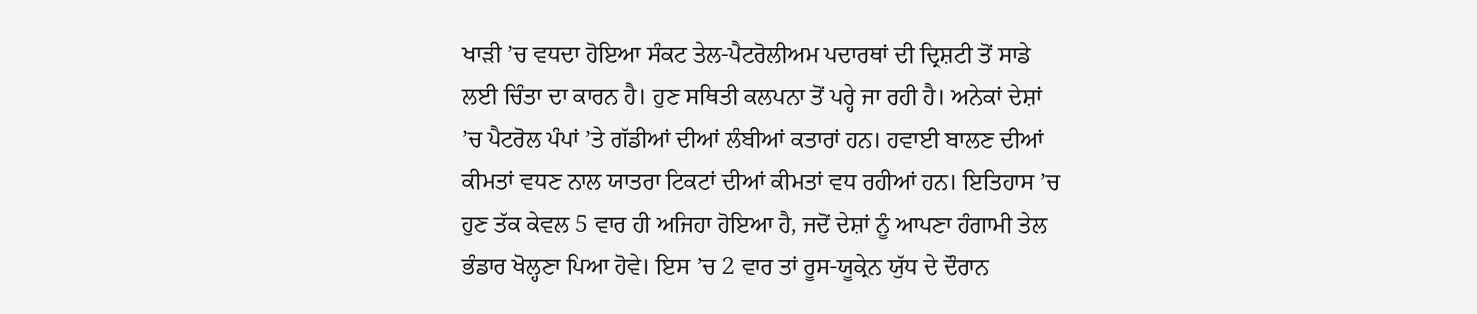ਖਾੜੀ ’ਚ ਵਧਦਾ ਹੋਇਆ ਸੰਕਟ ਤੇਲ-ਪੈਟਰੋਲੀਅਮ ਪਦਾਰਥਾਂ ਦੀ ਦ੍ਰਿਸ਼ਟੀ ਤੋਂ ਸਾਡੇ ਲਈ ਚਿੰਤਾ ਦਾ ਕਾਰਨ ਹੈ। ਹੁਣ ਸਥਿਤੀ ਕਲਪਨਾ ਤੋਂ ਪਰ੍ਹੇ ਜਾ ਰਹੀ ਹੈ। ਅਨੇਕਾਂ ਦੇਸ਼ਾਂ ’ਚ ਪੈਟਰੋਲ ਪੰਪਾਂ ’ਤੇ ਗੱਡੀਆਂ ਦੀਆਂ ਲੰਬੀਆਂ ਕਤਾਰਾਂ ਹਨ। ਹਵਾਈ ਬਾਲਣ ਦੀਆਂ ਕੀਮਤਾਂ ਵਧਣ ਨਾਲ ਯਾਤਰਾ ਟਿਕਟਾਂ ਦੀਆਂ ਕੀਮਤਾਂ ਵਧ ਰਹੀਆਂ ਹਨ। ਇਤਿਹਾਸ ’ਚ ਹੁਣ ਤੱਕ ਕੇਵਲ 5 ਵਾਰ ਹੀ ਅਜਿਹਾ ਹੋਇਆ ਹੈ, ਜਦੋਂ ਦੇਸ਼ਾਂ ਨੂੰ ਆਪਣਾ ਹੰਗਾਮੀ ਤੇਲ ਭੰਡਾਰ ਖੋਲ੍ਹਣਾ ਪਿਆ ਹੋਵੇ। ਇਸ ’ਚ 2 ਵਾਰ ਤਾਂ ਰੂਸ-ਯੂਕ੍ਰੇਨ ਯੁੱਧ ਦੇ ਦੌਰਾਨ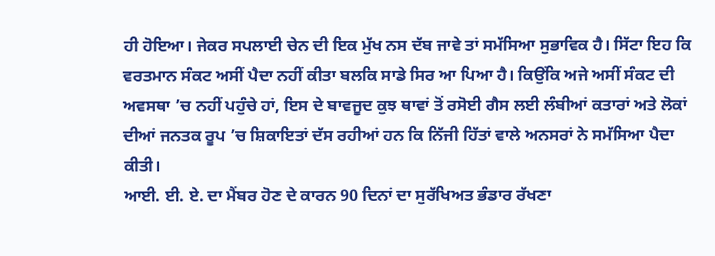ਹੀ ਹੋਇਆ। ਜੇਕਰ ਸਪਲਾਈ ਚੇਨ ਦੀ ਇਕ ਮੁੱਖ ਨਸ ਦੱਬ ਜਾਵੇ ਤਾਂ ਸਮੱਸਿਆ ਸੁਭਾਵਿਕ ਹੈ। ਸਿੱਟਾ ਇਹ ਕਿ ਵਰਤਮਾਨ ਸੰਕਟ ਅਸੀਂ ਪੈਦਾ ਨਹੀਂ ਕੀਤਾ ਬਲਕਿ ਸਾਡੇ ਸਿਰ ਆ ਪਿਆ ਹੈ। ਕਿਉਂਕਿ ਅਜੇ ਅਸੀਂ ਸੰਕਟ ਦੀ ਅਵਸਥਾ ’ਚ ਨਹੀਂ ਪਹੁੰਚੇ ਹਾਂ, ਇਸ ਦੇ ਬਾਵਜੂਦ ਕੁਝ ਥਾਵਾਂ ਤੋਂ ਰਸੋਈ ਗੈਸ ਲਈ ਲੰਬੀਆਂ ਕਤਾਰਾਂ ਅਤੇ ਲੋਕਾਂ ਦੀਆਂ ਜਨਤਕ ਰੂਪ ’ਚ ਸ਼ਿਕਾਇਤਾਂ ਦੱਸ ਰਹੀਆਂ ਹਨ ਕਿ ਨਿੱਜੀ ਹਿੱਤਾਂ ਵਾਲੇ ਅਨਸਰਾਂ ਨੇ ਸਮੱਸਿਆ ਪੈਦਾ ਕੀਤੀ।
ਆਈ. ਈ. ਏ. ਦਾ ਮੈਂਬਰ ਹੋਣ ਦੇ ਕਾਰਨ 90 ਦਿਨਾਂ ਦਾ ਸੁਰੱਖਿਅਤ ਭੰਡਾਰ ਰੱਖਣਾ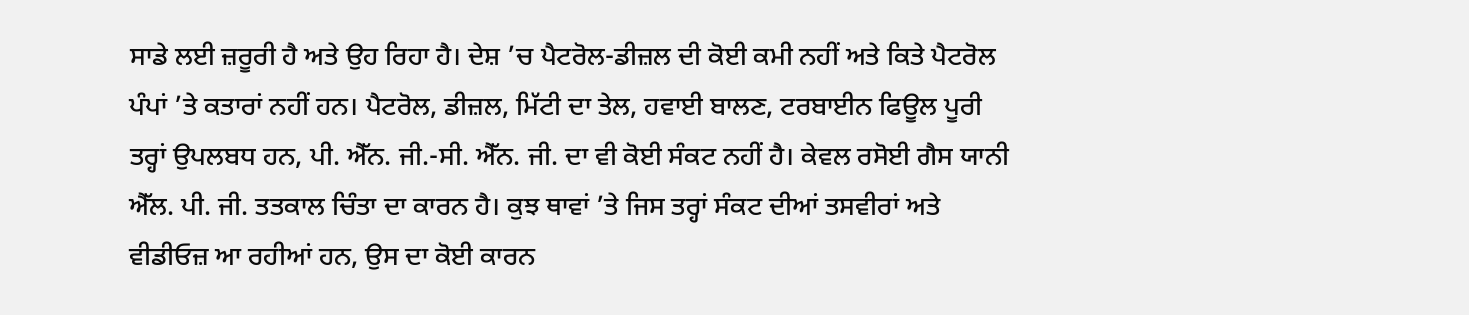ਸਾਡੇ ਲਈ ਜ਼ਰੂਰੀ ਹੈ ਅਤੇ ਉਹ ਰਿਹਾ ਹੈ। ਦੇਸ਼ ’ਚ ਪੈਟਰੋਲ-ਡੀਜ਼ਲ ਦੀ ਕੋਈ ਕਮੀ ਨਹੀਂ ਅਤੇ ਕਿਤੇ ਪੈਟਰੋਲ ਪੰਪਾਂ ’ਤੇ ਕਤਾਰਾਂ ਨਹੀਂ ਹਨ। ਪੈਟਰੋਲ, ਡੀਜ਼ਲ, ਮਿੱਟੀ ਦਾ ਤੇਲ, ਹਵਾਈ ਬਾਲਣ, ਟਰਬਾਈਨ ਫਿਊਲ ਪੂਰੀ ਤਰ੍ਹਾਂ ਉਪਲਬਧ ਹਨ, ਪੀ. ਐੱਨ. ਜੀ.-ਸੀ. ਐੱਨ. ਜੀ. ਦਾ ਵੀ ਕੋਈ ਸੰਕਟ ਨਹੀਂ ਹੈ। ਕੇਵਲ ਰਸੋਈ ਗੈਸ ਯਾਨੀ ਐੱਲ. ਪੀ. ਜੀ. ਤਤਕਾਲ ਚਿੰਤਾ ਦਾ ਕਾਰਨ ਹੈ। ਕੁਝ ਥਾਵਾਂ ’ਤੇ ਜਿਸ ਤਰ੍ਹਾਂ ਸੰਕਟ ਦੀਆਂ ਤਸਵੀਰਾਂ ਅਤੇ ਵੀਡੀਓਜ਼ ਆ ਰਹੀਆਂ ਹਨ, ਉਸ ਦਾ ਕੋਈ ਕਾਰਨ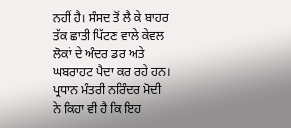ਨਹੀਂ ਹੈ। ਸੰਸਦ ਤੋਂ ਲੈ ਕੇ ਬਾਹਰ ਤੱਕ ਛਾਤੀ ਪਿੱਟਣ ਵਾਲੇ ਕੇਵਲ ਲੋਕਾਂ ਦੇ ਅੰਦਰ ਡਰ ਅਤੇ ਘਬਰਾਹਟ ਪੈਦਾ ਕਰ ਰਹੇ ਹਨ। ਪ੍ਰਧਾਨ ਮੰਤਰੀ ਨਰਿੰਦਰ ਮੋਦੀ ਨੇ ਕਿਹਾ ਵੀ ਹੈ ਕਿ ਇਹ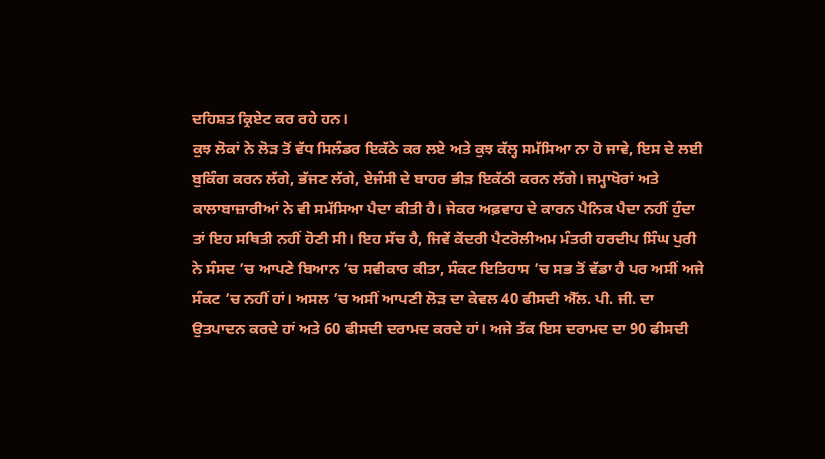ਦਹਿਸ਼ਤ ਕ੍ਰਿਏਟ ਕਰ ਰਹੇ ਹਨ।
ਕੁਝ ਲੋਕਾਂ ਨੇ ਲੋੜ ਤੋਂ ਵੱਧ ਸਿਲੰਡਰ ਇਕੱਠੇ ਕਰ ਲਏ ਅਤੇ ਕੁਝ ਕੱਲ੍ਹ ਸਮੱਸਿਆ ਨਾ ਹੋ ਜਾਵੇ, ਇਸ ਦੇ ਲਈ ਬੁਕਿੰਗ ਕਰਨ ਲੱਗੇ, ਭੱਜਣ ਲੱਗੇ, ਏਜੰਸੀ ਦੇ ਬਾਹਰ ਭੀੜ ਇਕੱਠੀ ਕਰਨ ਲੱਗੇ। ਜਮ੍ਹਾਖੋਰਾਂ ਅਤੇ ਕਾਲਾਬਾਜ਼ਾਰੀਆਂ ਨੇ ਵੀ ਸਮੱਸਿਆ ਪੈਦਾ ਕੀਤੀ ਹੈ। ਜੇਕਰ ਅਫ਼ਵਾਹ ਦੇ ਕਾਰਨ ਪੈਨਿਕ ਪੈਦਾ ਨਹੀਂ ਹੁੰਦਾ ਤਾਂ ਇਹ ਸਥਿਤੀ ਨਹੀਂ ਹੋਣੀ ਸੀ। ਇਹ ਸੱਚ ਹੈ, ਜਿਵੇਂ ਕੇਂਦਰੀ ਪੈਟਰੋਲੀਅਮ ਮੰਤਰੀ ਹਰਦੀਪ ਸਿੰਘ ਪੁਰੀ ਨੇ ਸੰਸਦ ’ਚ ਆਪਣੇ ਬਿਆਨ ’ਚ ਸਵੀਕਾਰ ਕੀਤਾ, ਸੰਕਟ ਇਤਿਹਾਸ ’ਚ ਸਭ ਤੋਂ ਵੱਡਾ ਹੈ ਪਰ ਅਸੀਂ ਅਜੇ ਸੰਕਟ ’ਚ ਨਹੀਂ ਹਾਂ। ਅਸਲ ’ਚ ਅਸੀਂ ਆਪਣੀ ਲੋੜ ਦਾ ਕੇਵਲ 40 ਫੀਸਦੀ ਐੱਲ. ਪੀ. ਜੀ. ਦਾ ਉਤਪਾਦਨ ਕਰਦੇ ਹਾਂ ਅਤੇ 60 ਫੀਸਦੀ ਦਰਾਮਦ ਕਰਦੇ ਹਾਂ। ਅਜੇ ਤੱਕ ਇਸ ਦਰਾਮਦ ਦਾ 90 ਫੀਸਦੀ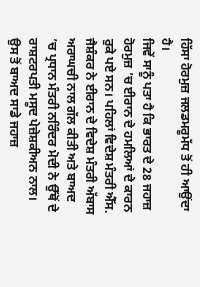ਹਿੱਸਾ ਹੋਰਮੁਜ਼ ਜਲਡਮਰੂਮੱਧ ਤੋਂ ਹੀ ਆਉਂਦਾ ਹੈ।
ਜਿਵੇਂ ਸਾਨੂੰ ਪਤਾ ਹੈ ਕਿ ਭਾਰਤ ਦੇ 28 ਜਹਾਜ਼ ਹੋਰਮੁਜ਼ ’ਚ ਈਰਾਨ ਦੇ ਹਮਲਿਆਂ ਦੇ ਕਾਰਨ ਰੁਕੇ ਪਏ ਸਨ। ਪਹਿਲਾਂ ਵਿਦੇਸ਼ ਮੰਤਰੀ ਐੱਸ. ਜੈਸ਼ੰਕਰ ਨੇ ਈਰਾਨ ਦੇ ਵਿਦੇਸ਼ ਮੰਤਰੀ ਅੱਬਾਸ ਅਰਾਘਚੀ ਨਾਲ ਗੱਲ ਕੀਤੀ ਅਤੇ ਬਾਅਦ ’ਚ ਪ੍ਰਧਾਨ ਮੰਤਰੀ ਨਰਿੰਦਰ ਮੋਦੀ ਨੇ ਉੱਥੋਂ ਦੇ ਰਾਸ਼ਟਰਪਤੀ ਮਸੂਦ ਪੇਜ਼ੇਸ਼ਕੀਅਨ ਨਾਲ। ਉਸ ਤੋਂ ਬਾਅਦ ਸਾਡੇ ਜਹਾਜ਼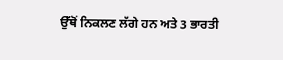ਉੱਥੋਂ ਨਿਕਲਣ ਲੱਗੇ ਹਨ ਅਤੇ 3 ਭਾਰਤੀ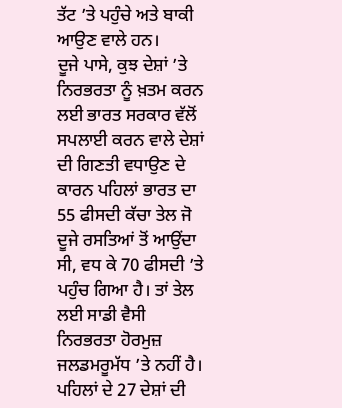ਤੱਟ ’ਤੇ ਪਹੁੰਚੇ ਅਤੇ ਬਾਕੀ ਆਉਣ ਵਾਲੇ ਹਨ।
ਦੂਜੇ ਪਾਸੇ, ਕੁਝ ਦੇਸ਼ਾਂ ’ਤੇ ਨਿਰਭਰਤਾ ਨੂੰ ਖ਼ਤਮ ਕਰਨ ਲਈ ਭਾਰਤ ਸਰਕਾਰ ਵੱਲੋਂ ਸਪਲਾਈ ਕਰਨ ਵਾਲੇ ਦੇਸ਼ਾਂ ਦੀ ਗਿਣਤੀ ਵਧਾਉਣ ਦੇ ਕਾਰਨ ਪਹਿਲਾਂ ਭਾਰਤ ਦਾ 55 ਫੀਸਦੀ ਕੱਚਾ ਤੇਲ ਜੋ ਦੂਜੇ ਰਸਤਿਆਂ ਤੋਂ ਆਉਂਦਾ ਸੀ, ਵਧ ਕੇ 70 ਫੀਸਦੀ ’ਤੇ ਪਹੁੰਚ ਗਿਆ ਹੈ। ਤਾਂ ਤੇਲ ਲਈ ਸਾਡੀ ਵੈਸੀ ਨਿਰਭਰਤਾ ਹੋਰਮੁਜ਼ ਜਲਡਮਰੂਮੱਧ ’ਤੇ ਨਹੀਂ ਹੈ। ਪਹਿਲਾਂ ਦੇ 27 ਦੇਸ਼ਾਂ ਦੀ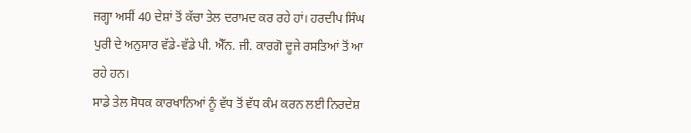ਜਗ੍ਹਾ ਅਸੀਂ 40 ਦੇਸ਼ਾਂ ਤੋਂ ਕੱਚਾ ਤੇਲ ਦਰਾਮਦ ਕਰ ਰਹੇ ਹਾਂ। ਹਰਦੀਪ ਸਿੰਘ ਪੁਰੀ ਦੇ ਅਨੁਸਾਰ ਵੱਡੇ-ਵੱਡੇ ਪੀ. ਐੱਨ. ਜੀ. ਕਾਰਗੋ ਦੂਜੇ ਰਸਤਿਆਂ ਤੋਂ ਆ ਰਹੇ ਹਨ।
ਸਾਡੇ ਤੇਲ ਸੋਧਕ ਕਾਰਖਾਨਿਆਂ ਨੂੰ ਵੱਧ ਤੋਂ ਵੱਧ ਕੰਮ ਕਰਨ ਲਈ ਨਿਰਦੇਸ਼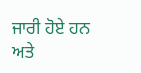ਜਾਰੀ ਹੋਏ ਹਨ ਅਤੇ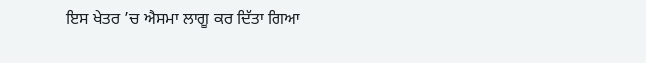ਇਸ ਖੇਤਰ ’ਚ ਐਸਮਾ ਲਾਗੂ ਕਰ ਦਿੱਤਾ ਗਿਆ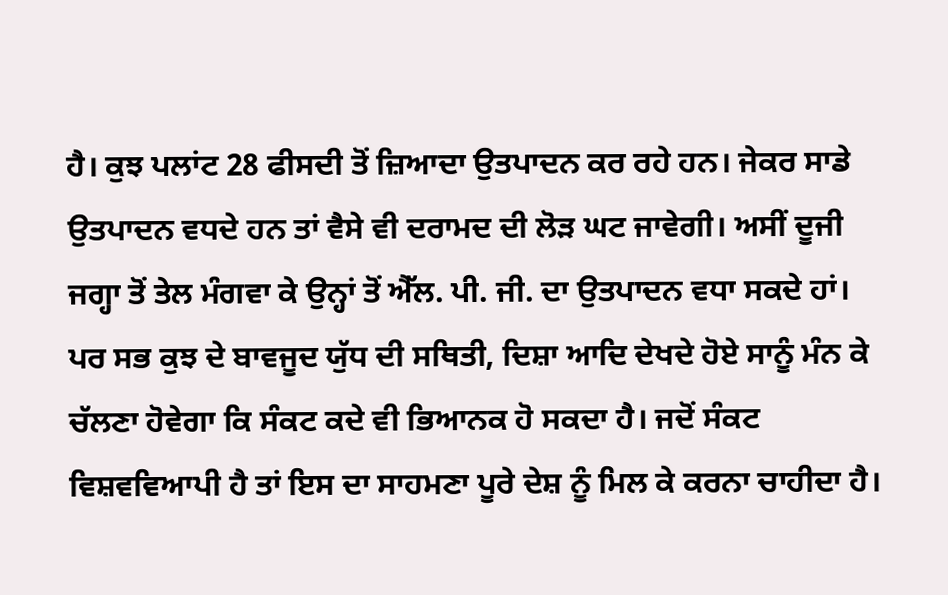ਹੈ। ਕੁਝ ਪਲਾਂਟ 28 ਫੀਸਦੀ ਤੋਂ ਜ਼ਿਆਦਾ ਉਤਪਾਦਨ ਕਰ ਰਹੇ ਹਨ। ਜੇਕਰ ਸਾਡੇ ਉਤਪਾਦਨ ਵਧਦੇ ਹਨ ਤਾਂ ਵੈਸੇ ਵੀ ਦਰਾਮਦ ਦੀ ਲੋੜ ਘਟ ਜਾਵੇਗੀ। ਅਸੀਂ ਦੂਜੀ ਜਗ੍ਹਾ ਤੋਂ ਤੇਲ ਮੰਗਵਾ ਕੇ ਉਨ੍ਹਾਂ ਤੋਂ ਐੱਲ. ਪੀ. ਜੀ. ਦਾ ਉਤਪਾਦਨ ਵਧਾ ਸਕਦੇ ਹਾਂ।
ਪਰ ਸਭ ਕੁਝ ਦੇ ਬਾਵਜੂਦ ਯੁੱਧ ਦੀ ਸਥਿਤੀ, ਦਿਸ਼ਾ ਆਦਿ ਦੇਖਦੇ ਹੋਏ ਸਾਨੂੰ ਮੰਨ ਕੇ ਚੱਲਣਾ ਹੋਵੇਗਾ ਕਿ ਸੰਕਟ ਕਦੇ ਵੀ ਭਿਆਨਕ ਹੋ ਸਕਦਾ ਹੈ। ਜਦੋਂ ਸੰਕਟ ਵਿਸ਼ਵਵਿਆਪੀ ਹੈ ਤਾਂ ਇਸ ਦਾ ਸਾਹਮਣਾ ਪੂਰੇ ਦੇਸ਼ ਨੂੰ ਮਿਲ ਕੇ ਕਰਨਾ ਚਾਹੀਦਾ ਹੈ।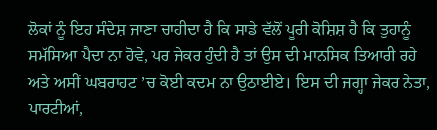ਲੋਕਾਂ ਨੂੰ ਇਹ ਸੰਦੇਸ਼ ਜਾਣਾ ਚਾਹੀਦਾ ਹੈ ਕਿ ਸਾਡੇ ਵੱਲੋਂ ਪੂਰੀ ਕੋਸ਼ਿਸ਼ ਹੈ ਕਿ ਤੁਹਾਨੂੰ ਸਮੱਸਿਆ ਪੈਦਾ ਨਾ ਹੋਵੇ, ਪਰ ਜੇਕਰ ਹੁੰਦੀ ਹੈ ਤਾਂ ਉਸ ਦੀ ਮਾਨਸਿਕ ਤਿਆਰੀ ਰਹੇ ਅਤੇ ਅਸੀਂ ਘਬਰਾਹਟ ’ਚ ਕੋਈ ਕਦਮ ਨਾ ਉਠਾਈਏ। ਇਸ ਦੀ ਜਗ੍ਹਾ ਜੇਕਰ ਨੇਤਾ, ਪਾਰਟੀਆਂ,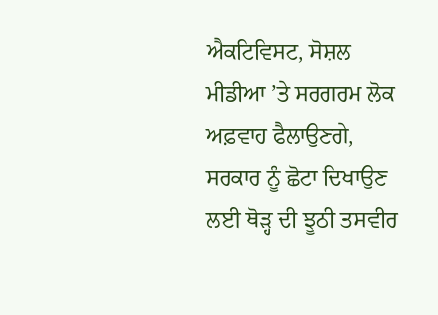ਐਕਟਿਵਿਸਟ, ਸੋਸ਼ਲ ਮੀਡੀਆ ’ਤੇ ਸਰਗਰਮ ਲੋਕ ਅਫ਼ਵਾਹ ਫੈਲਾਉਣਗੇ, ਸਰਕਾਰ ਨੂੰ ਛੋਟਾ ਦਿਖਾਉਣ ਲਈ ਥੋੜ੍ਹ ਦੀ ਝੂਠੀ ਤਸਵੀਰ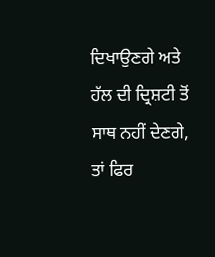ਦਿਖਾਉਣਗੇ ਅਤੇ ਹੱਲ ਦੀ ਦ੍ਰਿਸ਼ਟੀ ਤੋਂ ਸਾਥ ਨਹੀਂ ਦੇਣਗੇ, ਤਾਂ ਫਿਰ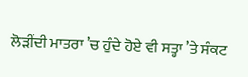ਲੋੜੀਂਦੀ ਮਾਤਰਾ ’ਚ ਹੁੰਦੇ ਹੋਏ ਵੀ ਸਤ੍ਹਾ ’ਤੇ ਸੰਕਟ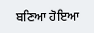ਬਣਿਆ ਹੋਇਆ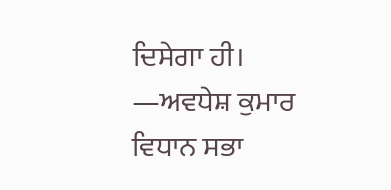ਦਿਸੇਗਾ ਹੀ।
—ਅਵਧੇਸ਼ ਕੁਮਾਰ
ਵਿਧਾਨ ਸਭਾ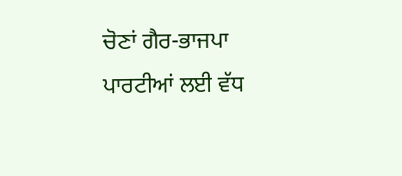ਚੋਣਾਂ ਗੈਰ-ਭਾਜਪਾ ਪਾਰਟੀਆਂ ਲਈ ਵੱਧ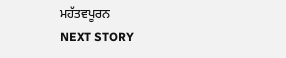ਮਹੱਤਵਪੂਰਨ
NEXT STORY